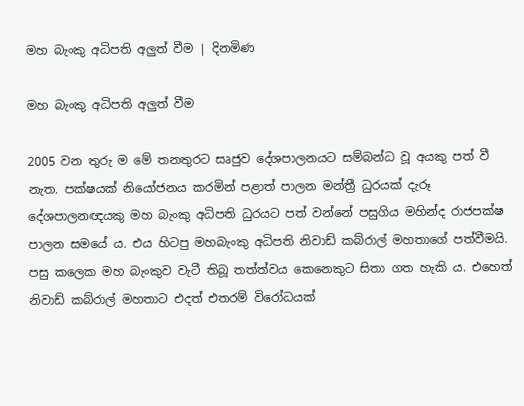මහ බැංකු අධිපති අලුත් වීම | දිනමිණ

මහ බැංකු අධිපති අලුත් වීම

2005 වන තුරු ම මේ තනතුරට සෘජුව දේශපාලනයට සම්බන්ධ වූ අයකු පත් වී නැත. පක්ෂයක් නියෝජනය කරමින් පළාත් පාලන මන්ත්‍රී ධුරයක් දැරූ දේශපාලනඥයකු මහ බැංකු අධිපති ධුරයට පත් වන්නේ පසුගිය මහින්ද රාජපක්ෂ පාලන සමයේ ය. එය හිටපු මහබැංකු අධිපති නිවාඩ් කබ්රාල් මහතාගේ පත්වීමයි. පසු කලෙක මහ බැංකුව වැටී තිබූ තත්ත්වය කෙනෙකුට සිතා ගත හැකි ය. එහෙත් නිවාඩ් කබ්රාල් මහතාට එදත් එතරම් විරෝධයක්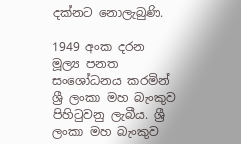දක්නට නොලැබුණි.

1949 අංක දරන මූල්‍ය පනත සංශෝධනය කරමින් ශ්‍රී ලංකා මහ බැංකුව පිහිටුවනු ලැබීය. ශ්‍රී ලංකා මහ බැංකුව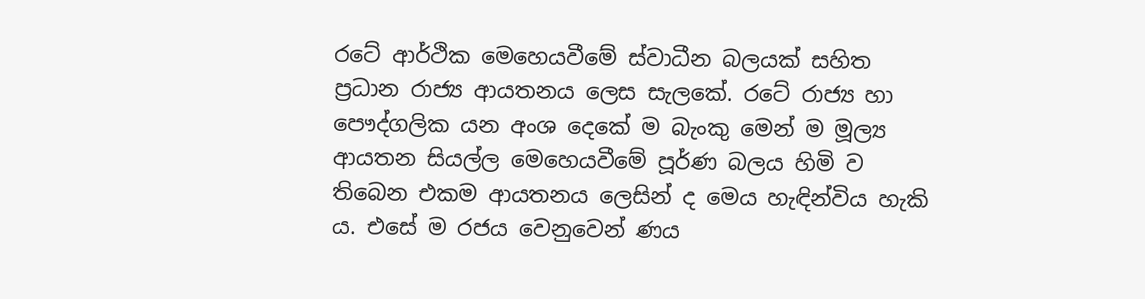රටේ ආර්ථික මෙහෙයවීමේ ස්වාධීන බලයක් සහිත ප්‍රධාන රාජ්‍ය ආයතනය ලෙස සැලකේ. රටේ රාජ්‍ය හා පෞද්ගලික යන අංශ දෙකේ ම බැංකු මෙන් ම මූල්‍ය ආයතන සියල්ල මෙහෙයවීමේ පූර්ණ බලය හිමි ව තිබෙන එකම ආයතනය ලෙසින් ද මෙය හැඳින්විය හැකි ය. එසේ ම රජය වෙනුවෙන් ණය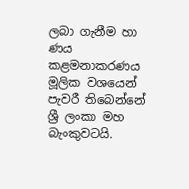ලබා ගැනීම හා ණය කළමනාකරණය මූලික වශයෙන් පැවරී තිබෙන්නේ ශ්‍රී ලංකා මහ බැංකුවටයි.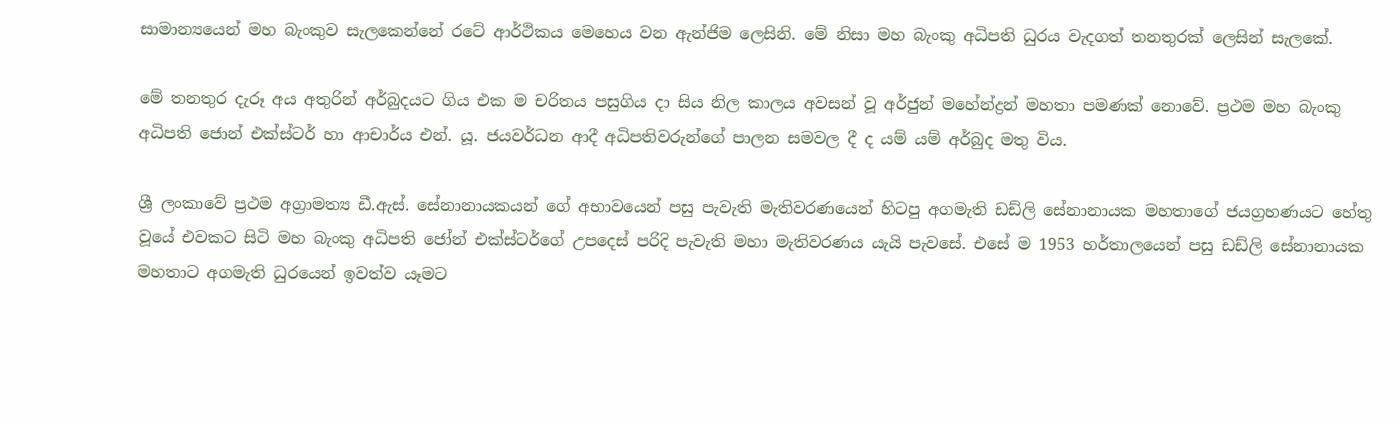සාමාන්‍යයෙන් මහ බැංකුව සැලකෙන්නේ රටේ ආර්ථිකය මෙහෙය වන ඇන්ජිම ලෙසිනි. මේ නිසා මහ බැංකු අධිපති ධුරය වැදගත් තනතුරක් ලෙසින් සැලකේ.

මේ තනතුර දැරූ අය අතුරින් අර්බුදයට ගිය එක ම චරිතය පසුගිය දා සිය නිල කාලය අවසන් වූ අර්ජුන් මහේන්ද්‍රන් මහතා පමණක් නොවේ. ප්‍රථම මහ බැංකු අධිපති ජොන් එක්ස්ටර් හා ආචාර්ය එන්. යූ. ජයවර්ධන ආදී අධිපතිවරුන්ගේ පාලන සමවල දී ද යම් යම් අර්බුද මතු විය.

ශ්‍රී ලංකාවේ ප්‍රථම අග්‍රාමත්‍ය ඩී.ඇස්. සේනානායකයන් ගේ අභාවයෙන් පසු පැවැති මැතිවරණයෙන් හිටපු අගමැති ඩඩ්ලි සේනානායක මහතාගේ ජයග්‍රහණයට හේතු වූයේ එවකට සිටි මහ බැංකු අධිපති ජෝන් එක්ස්ටර්ගේ උපදෙස් පරිදි පැවැති මහා මැතිවරණය යැයි පැවසේ. එසේ ම 1953 හර්තාලයෙන් පසු ඩඩ්ලි සේනානායක මහතාට අගමැති ධුරයෙන් ඉවත්ව යෑමට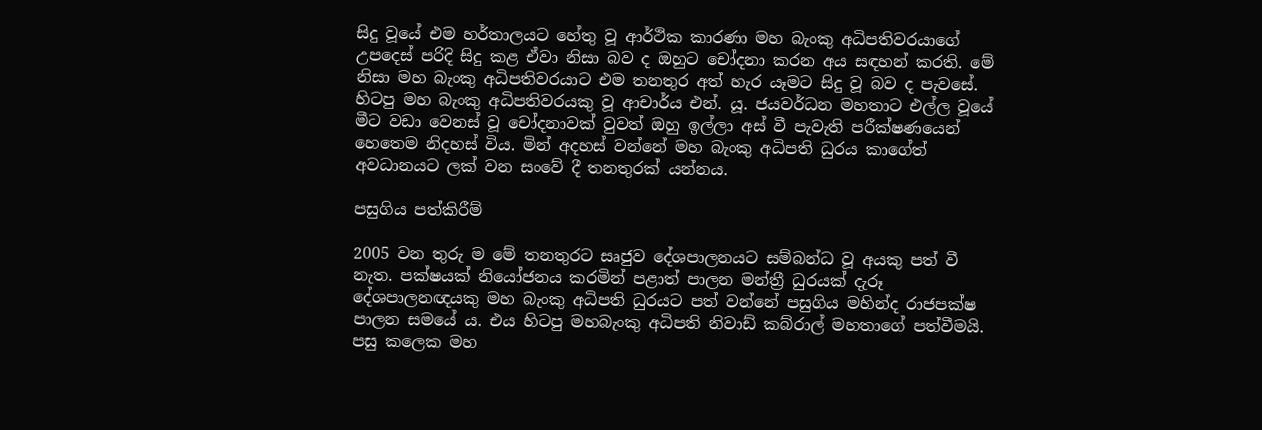සිදු වූයේ එම හර්තාලයට හේතු වූ ආර්ථික කාරණා මහ බැංකු අධිපතිවරයාගේ උපදෙස් පරිදි සිදු කළ ඒවා නිසා බව ද ඔහුට චෝදනා කරන අය සඳහන් කරති. මේ නිසා මහ බැංකු අධිපතිවරයාට එම තනතුර අත් හැර යෑමට සිදු වූ බව ද පැවසේ. හිටපු මහ බැංකු අධිපතිවරයකු වූ ආචාර්ය එන්. යූ. ජයවර්ධන මහතාට එල්ල වූයේ මීට වඩා වෙනස් වූ චෝදනාවක් වුවත් ඔහු ඉල්ලා අස් වී පැවැති පරීක්ෂණයෙන් හෙතෙම නිදහස් විය. මින් අදහස් වන්නේ මහ බැංකු අධිපති ධුරය කාගේත් අවධානයට ලක් වන සංවේ දී තනතුරක් යන්නය.

පසුගිය පත්කිරීම්

2005 වන තුරු ම මේ තනතුරට සෘජුව දේශපාලනයට සම්බන්ධ වූ අයකු පත් වී නැත. පක්ෂයක් නියෝජනය කරමින් පළාත් පාලන මන්ත්‍රී ධුරයක් දැරූ දේශපාලනඥයකු මහ බැංකු අධිපති ධුරයට පත් වන්නේ පසුගිය මහින්ද රාජපක්ෂ පාලන සමයේ ය. එය හිටපු මහබැංකු අධිපති නිවාඩ් කබ්රාල් මහතාගේ පත්වීමයි. පසු කලෙක මහ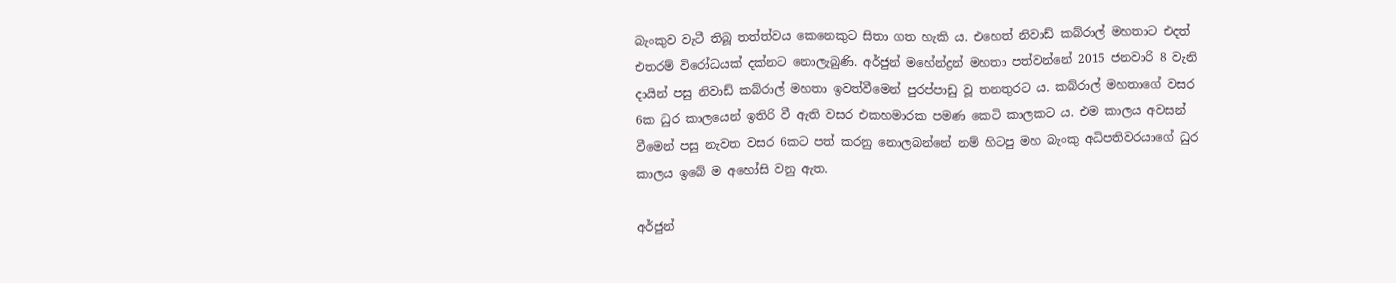බැංකුව වැටී තිබූ තත්ත්වය කෙනෙකුට සිතා ගත හැකි ය. එහෙත් නිවාඩ් කබ්රාල් මහතාට එදත් එතරම් විරෝධයක් දක්නට නොලැබුණි. අර්ජුන් මහේන්ද්‍රන් මහතා පත්වන්නේ 2015 ජනවාරි 8 වැනි දායින් පසු නිවාඩ් කබ්රාල් මහතා ඉවත්වීමෙන් පුරප්පාඩු වූ තනතුරට ය. කබ්රාල් මහතාගේ වසර 6ක ධුර කාලයෙන් ඉතිරි වී ඇති වසර එකහමාරක පමණ කෙටි කාලකට ය. එම කාලය අවසන් වීමෙන් පසු නැවත වසර 6කට පත් කරනු නොලබන්නේ නම් හිටපු මහ බැංකු අධිපතිවරයාගේ ධුර කාලය ඉබේ ම අහෝසි වනු ඇත.

අර්ජුන්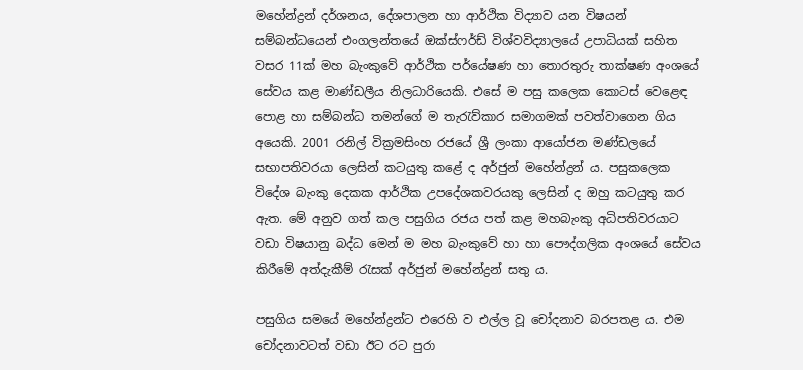මහේන්ද්‍රන් දර්ශනය, දේශපාලන හා ආර්ථික විද්‍යාව යන විෂයන් සම්බන්ධයෙන් එංගලන්තයේ ඔක්ස්ෆර්ඩ් විශ්වවිද්‍යාලයේ උපාධියක් සහිත වසර 11ක් මහ බැංකුවේ ආර්ථික පර්යේෂණ හා තොරතුරු තාක්ෂණ අංශයේ සේවය කළ මාණ්ඩලීය නිලධාරියෙකි. එසේ ම පසු කලෙක කොටස් වෙළෙඳ පොළ හා සම්බන්ධ තමන්ගේ ම තැරැව්කාර සමාගමක් පවත්වාගෙන ගිය අයෙකි. 2001 රනිල් වික්‍රමසිංහ රජයේ ශ්‍රී ලංකා ආයෝජන මණ්ඩලයේ සභාපතිවරයා ලෙසින් කටයුතු කළේ ද අර්ජුන් මහේන්ද්‍රන් ය. පසුකලෙක විදේශ බැංකු දෙකක ආර්ථික උපදේශකවරයකු ලෙසින් ද ඔහු කටයුතු කර ඇත. මේ අනුව ගත් කල පසුගිය රජය පත් කළ මහබැංකු අධිපතිවරයාට වඩා විෂයානු බද්ධ මෙන් ම මහ බැංකුවේ හා හා පෞද්ගලික අංශයේ සේවය කිරීමේ අත්දැකීම් රැසක් අර්ජුන් මහේන්ද්‍රන් සතු ය.

පසුගිය සමයේ මහේන්ද්‍රන්ට එරෙහි ව එල්ල වූ චෝදනාව බරපතළ ය. එම චෝදනාවටත් වඩා ඊට රට පුරා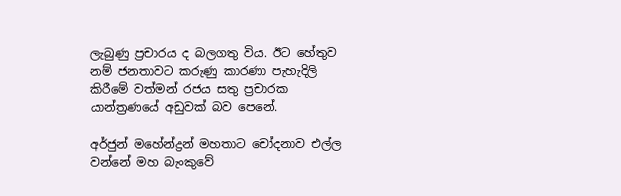ලැබුණු ප්‍රචාරය ද බලගතු විය. ඊට හේතුව නම් ජනතාවට කරුණු කාරණා පැහැදිලි කිරීමේ වත්මන් රජය සතු ප්‍රචාරක යාන්ත්‍රණයේ අඩුවක් බව පෙනේ.

අර්ජුන් මහේන්ද්‍රන් මහතාට චෝදනාව එල්ල වන්නේ මහ බැංකුවේ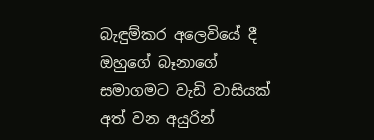බැඳුම්කර අලෙවියේ දී ඔහුගේ බෑනාගේ සමාගමට වැඩි වාසියක් අත් වන අයුරින්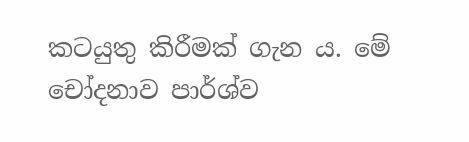කටයුතු කිරීමක් ගැන ය. මේ චෝදනාව පාර්ශ්ව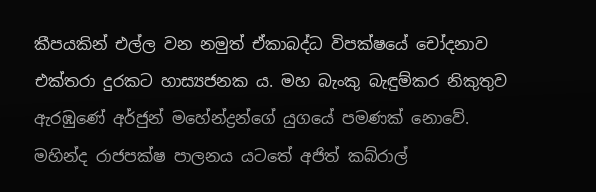කීපයකින් එල්ල වන නමුත් ඒකාබද්ධ විපක්ෂයේ චෝදනාව එක්තරා දුරකට හාස්‍යජනක ය. මහ බැංකු බැඳුම්කර නිකුතුව ඇරඹුණේ අර්ජුන් මහේන්ද්‍රන්ගේ යුගයේ පමණක් නොවේ. මහින්ද රාජපක්ෂ පාලනය යටතේ අජිත් කබ්රාල්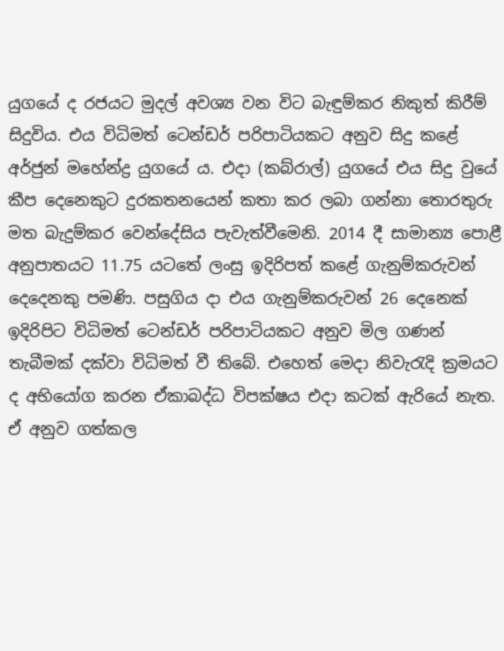යුගයේ ද රජයට මුදල් අවශ්‍ය වන විට බැඳුම්කර නිකුත් කිරීම් සිදුවිය. එය විධිමත් ටෙන්ඩර් පරිපාටියකට අනුව සිදු කළේ අර්ජුන් මහේන්ද්‍ර යුගයේ ය. එදා (කබ්රාල්) යුගයේ එය සිදු වුයේ කීප දෙනෙකුට දුරකතනයෙන් කතා කර ලබා ගන්නා තොරතුරු මත බැදුම්කර වෙන්දේසිය පැවැත්වීමෙනි. 2014 දී සාමාන්‍ය පොළී අනුපාතයට 11.75 යටතේ ලංසු ඉදිරිපත් කළේ ගැනුම්කරුවන් දෙදෙනකු පමණි. පසුගිය දා එය ගැනුම්කරුවන් 26 දෙනෙක් ඉදිරිපිට විධිමත් ටෙන්ඩර් පරිපාටියකට අනුව මිල ගණන් තැබීමක් දක්වා විධිමත් වී තිබේ. එහෙත් මෙදා නිවැරැදි ක්‍රමයට ද අභියෝග කරන ඒකාබද්ධ විපක්ෂය එදා කටක් ඇරියේ නැත. ඒ අනුව ගත්කල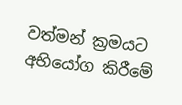වත්මන් ක්‍රමයට අභියෝග කිරීමේ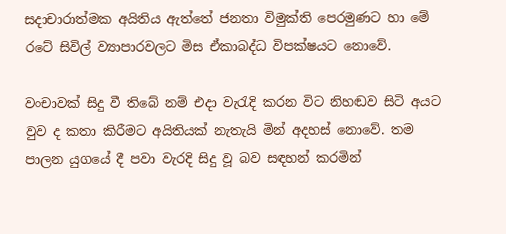සදාචාරාත්මක අයිතිය ඇත්තේ ජනතා විමුක්ති පෙරමුණට හා මේ රටේ සිවිල් ව්‍යාපාරවලට මිස ඒකාබද්ධ විපක්ෂයට නොවේ.

වංචාවක් සිදු වී තිබේ නම් එදා වැරැදි කරන විට නිහඬව සිටි අයට වුව ද කතා කිරීමට අයිතියක් නැතැයි මින් අදහස් නොවේ. තම පාලන යුගයේ දී පවා වැරදි සිදු වූ බව සඳහන් කරමින්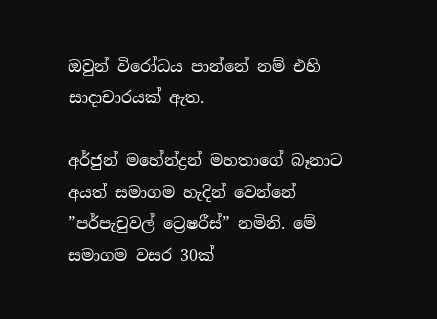ඔවුන් විරෝධය පාන්නේ නම් එහි සාදාචාරයක් ඇත.

අර්ජුන් මහේන්ද්‍රන් මහතාගේ බෑනාට අයත් සමාගම හැදින් වෙන්නේ ”පර්පැචුවල් ට්‍රෙෂරීස්” නමිනි. මේ සමාගම වසර 30ක්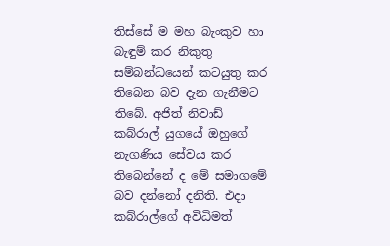තිස්සේ ම මහ බැංකුව හා බැඳුම් කර නිකුතු සම්බන්ධයෙන් කටයුතු කර තිබෙන බව දැන ගැනීමට තිබේ. අජිත් නිවාඩ් කබ්රාල් යුගයේ ඔහුගේ නැගණිය සේවය කර තිබෙන්නේ ද මේ සමාගමේ බව දන්නෝ දනිති. එදා කබ්රාල්ගේ අවිධිමත්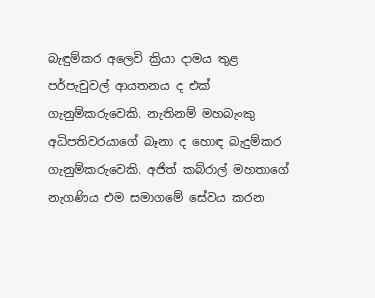බැඳුම්කර අලෙවි ක්‍රියා දාමය තුළ පර්පැචුවල් ආයතනය ද එක් ගැනුම්කරුවෙකි. නැතිනම් මහබැංකු අධිපතිවරයාගේ බෑනා ද හොඳ බැදුම්කර ගැනුම්කරුවෙකි. අජිත් කබ්රාල් මහතාගේ නැගණිය එම සමාගමේ සේවය කරන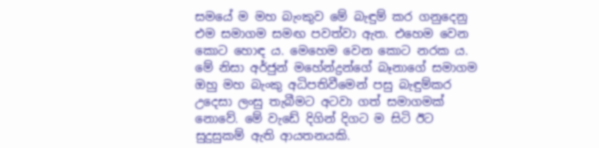සමයේ ම මහ බැංකුව මේ බැඳුම් කර ගනුදෙනු එම සමාගම සමඟ පවත්වා ඇත. එහෙම වෙන කොට හොඳ ය. මෙහෙම වෙන කොට නරක ය. මේ නිසා අර්ජුන් මහේන්ද්‍රන්ගේ බෑනාගේ සමාගම ඔහු මහ බැංකු අධිපතිවීමෙන් පසු බැඳුම්කර උදෙසා ලංසු තැබීමට අටවා ගත් සමාගමක් නොවේ. මේ වැඩේ දිගින් දිගට ම සිටි ඊට සුදුසුකම් ඇති ආයතනයකි.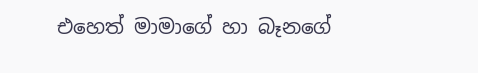එහෙත් මාමාගේ හා බෑනගේ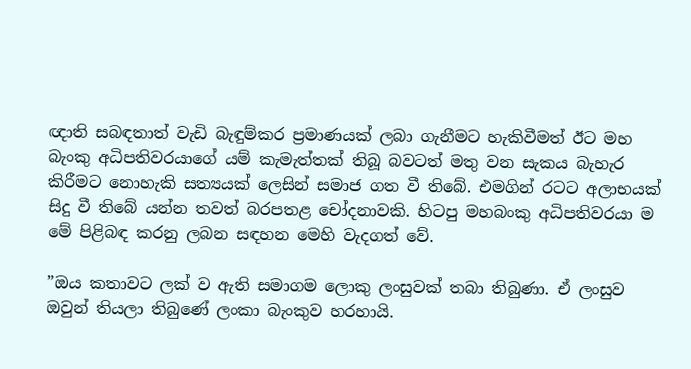ඥාති සබඳතාත් වැඩි බැඳුම්කර ප්‍රමාණයක් ලබා ගැනීමට හැකිවීමත් ඊට මහ බැංකු අධිපතිවරයාගේ යම් කැමැත්තක් තිබූ බවටත් මතු වන සැකය බැහැර කිරීමට නොහැකි සත්‍යයක් ලෙසින් සමාජ ගත වී තිබේ. එමගින් රටට අලාභයක් සිදු වී තිබේ යන්න තවත් බරපතළ චෝදනාවකි. හිටපු මහබංකු අධිපතිවරයා ම මේ පිළිබඳ කරනු ලබන සඳහන මෙහි වැදගත් වේ.

”ඔය කතාවට ලක් ව ඇති සමාගම ලොකු ලංසුවක් තබා තිබුණා. ඒ ලංසුව ඔවුන් තියලා තිබුණේ ලංකා බැංකුව හරහායි.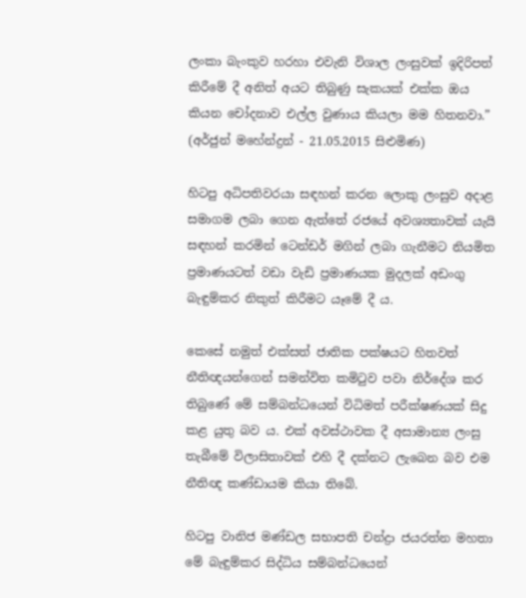ලංකා බැංකුව හරහා එවැනි විශාල ලංසුවක් ඉදිරිපත් කිරීමේ දී අනිත් අයට තිබුණු සැකයක් එක්ක ඔය කියන චෝදනාව එල්ල වුණාය කියලා මම හිතනවා.” (අර්ජුන් මහේන්ද්‍රන් - 21.05.2015 සිළුමිණ)

හිටපු අධිපතිවරයා සඳහන් කරන ලොකු ලංසුව අදාළ සමාගම ලබා ගෙන ඇත්තේ රජයේ අවශ්‍යතාවක් යැයි සඳහන් කරමින් ටෙන්ඩර් මගින් ලබා ගැනීමට නියමිත ප්‍රමාණයටත් වඩා වැඩි ප්‍රමාණයක මුදලක් අඩංගු බැඳුම්කර නිකුත් කිරීමට යෑමේ දී ය.

කෙසේ නමුත් එක්සත් ජාතික පක්ෂයට හිතවත් නීතිඥයන්ගෙන් සමන්විත කමිටුව පවා නිර්දේශ කර තිබුණේ මේ සම්බන්ධයෙන් විධිමත් පරීක්ෂණයක් සිදු කළ යුතු බව ය. එක් අවස්ථාවක දී අසාමාන්‍ය ලංසු තැබීමේ විලාසිතාවක් එහි දී දක්නට ලැබෙන බව එම නීතිඥ කණ්ඩායම කියා තිබේ.

හිටපු වානිජ මණ්ඩල සභාපති චන්ද්‍රා ජයරත්න මහතා මේ බැඳුම්කර සිද්ධිය සම්බන්ධයෙන්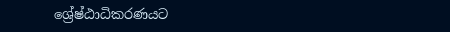ශ්‍රේෂ්ඨාධිකරණයට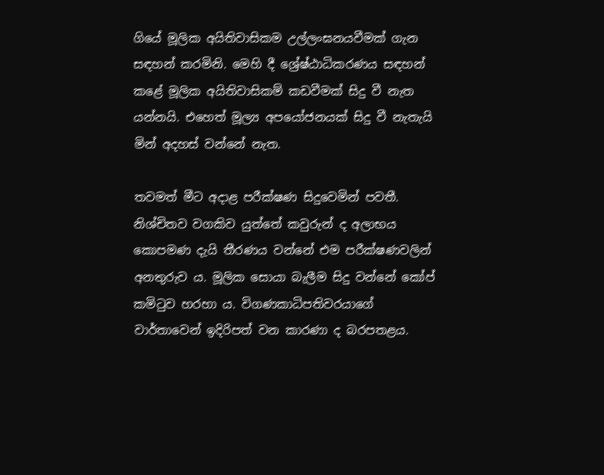ගියේ මූලික අයිතිවාසිකම උල්ලංඝනයවීමක් ගැන සඳහන් කරමිනි. මෙහි දී ශ්‍රේෂ්ඨාධිකරණය සඳහන් කළේ මූලික අයිතිවාසිකම් කඩවීමක් සිදු වී නැත යන්නයි. එහෙත් මූල්‍ය අපයෝජනයක් සිදු වී නැතැයි මින් අදහස් වන්නේ නැත.

තවමත් මීට අදාළ පරීක්ෂණ සිදුවෙමින් පවතී. නිශ්චිතව වගකිව යුත්තේ කවුරුන් ද අලාභය කොපමණ දැයි තීරණය වන්නේ එම පරීක්ෂණවලින් අනතුරුව ය. මූලික සොයා බැලීම සිදු වන්නේ කෝප් කමිටුව හරහා ය. විගණකාධිපතිවරයාගේ වාර්තාවෙන් ඉදිරිපත් වන කාරණා ද බරපතළය.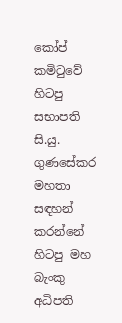කෝප් කමිටුවේ හිටපු සභාපති සි.යු. ගුණසේකර මහතා සඳහන් කරන්නේ හිටපු මහ බැංකු අධිපති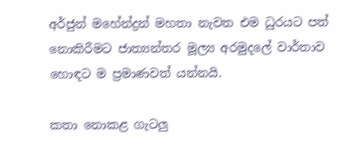අර්ජුන් මහේන්ද්‍රන් මහතා නැවත එම ධුරයට පත් නොකිරීමට ජාත්‍යන්තර මූල්‍ය අරමුදලේ වාර්තාව හොඳට ම ප්‍රමාණවත් යන්නයි.

කතා නොකළ ගැටලු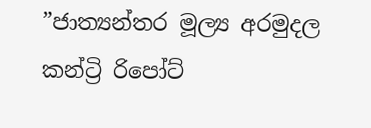”ජාත්‍යන්තර මූල්‍ය අරමුදල කන්ට්‍රි රිපෝට්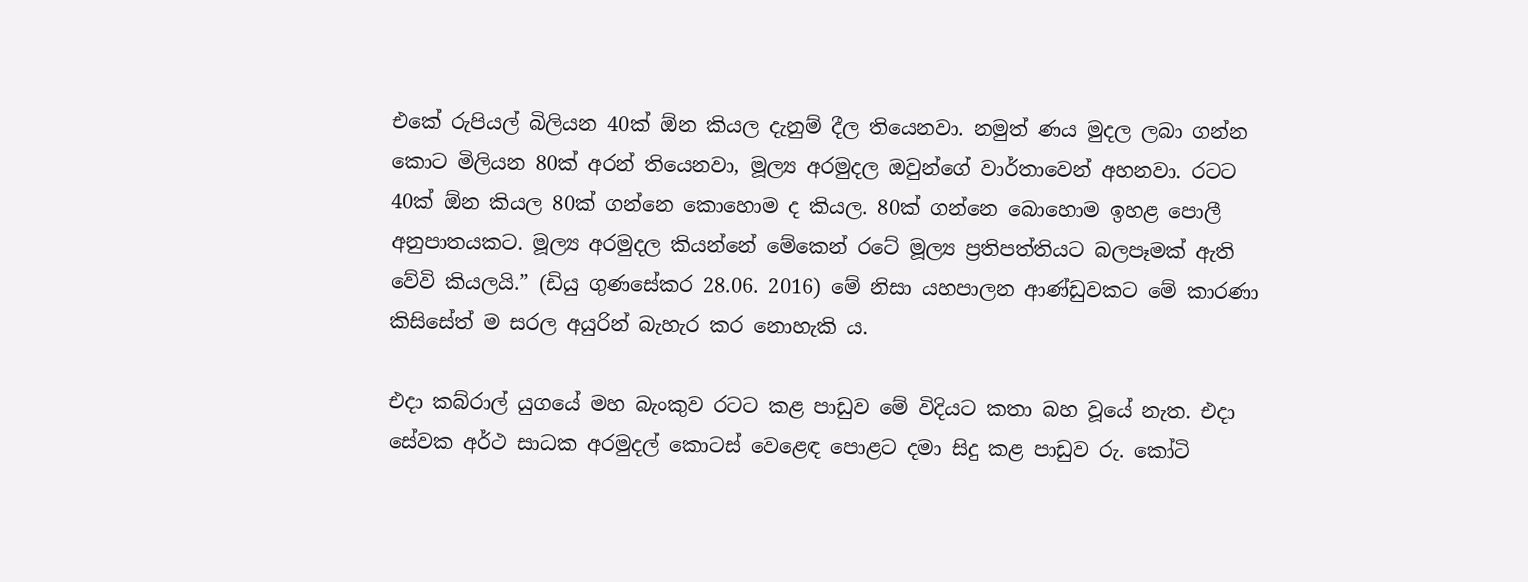එකේ රුපියල් බිලියන 40ක් ඕන කියල දැනුම් දීල තියෙනවා. නමුත් ණය මුදල ලබා ගන්න කොට මිලියන 80ක් අරන් තියෙනවා, මූල්‍ය අරමුදල ඔවුන්ගේ වාර්තාවෙන් අහනවා. රටට 40ක් ඕන කියල 80ක් ගන්නෙ කොහොම ද කියල. 80ක් ගන්නෙ බොහොම ඉහළ පොලී අනුපාතයකට. මූල්‍ය අරමුදල කියන්නේ මේකෙන් රටේ මූල්‍ය ප්‍රතිපත්තියට බලපෑමක් ඇති වේවි කියලයි.” (ඩියු ගුණසේකර 28.06. 2016) මේ නිසා යහපාලන ආණ්ඩුවකට මේ කාරණා කිසිසේත් ම සරල අයුරින් බැහැර කර නොහැකි ය.

එදා කබ්රාල් යුගයේ මහ බැංකුව රටට කළ පාඩුව මේ විදියට කතා බහ වූයේ නැත. එදා සේවක අර්ථ සාධක අරමුදල් කොටස් වෙළෙඳ පොළට දමා සිදු කළ පාඩුව රු. කෝටි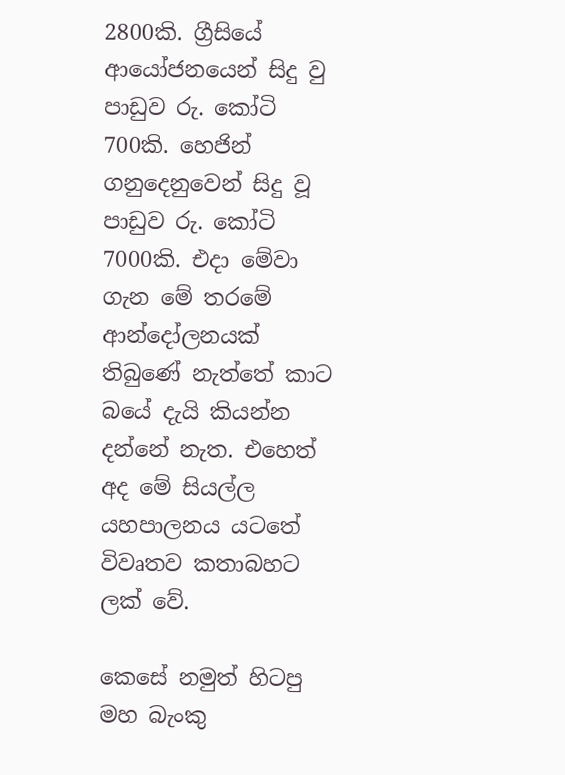2800කි. ග්‍රීසියේ ආයෝජනයෙන් සිදු වු පාඩුව රු. කෝටි 700කි. හෙජින් ගනුදෙනුවෙන් සිදු වූ පාඩුව රු. කෝටි 7000කි. එදා මේවා ගැන මේ තරමේ ආන්දෝලනයක් තිබුණේ නැත්තේ කාට බයේ දැයි කියන්න දන්නේ නැත. එහෙත් අද මේ සියල්ල යහපාලනය යටතේ විවෘතව කතාබහට ලක් වේ.

කෙසේ නමුත් හිටපු මහ බැංකු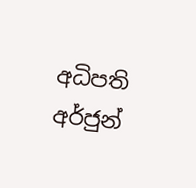අධිපති අර්ජුන්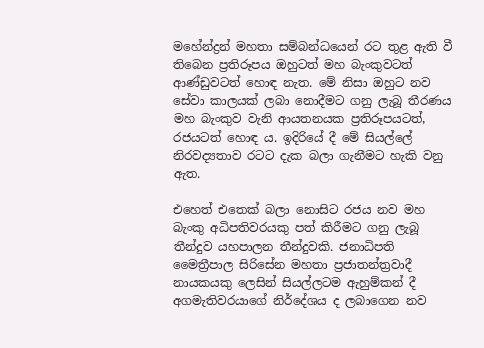මහේන්ද්‍රන් මහතා සම්බන්ධයෙන් රට තුළ ඇති වී තිබෙන ප්‍රතිරූපය ඔහුටත් මහ බැංකුවටත් ආණ්ඩුවටත් හොඳ නැත. මේ නිසා ඔහුට නව සේවා කාලයක් ලබා නොදීමට ගනු ලැබූ තීරණය මහ බැංකුව වැනි ආයතනයක ප්‍රතිරූපයටත්, රජයටත් හොඳ ය. ඉදිරියේ දී මේ සියල්ලේ නිරවද්‍යතාව රටට දැක බලා ගැනීමට හැකි වනු ඇත.

එහෙත් එතෙක් බලා නොසිට රජය නව මහ බැංකු අධිපතිවරයකු පත් කිරීමට ගනු ලැබූ තීන්දුව යහපාලන තීන්දුවකි. ජනාධිපති මෛත්‍රීපාල සිරිසේන මහතා ප්‍රජාතන්ත්‍රවාදී නායකයකු ලෙසින් සියල්ලටම ඇහුම්කන් දී අගමැතිවරයා‍ගේ නිර්දේශය ද ලබාගෙන නව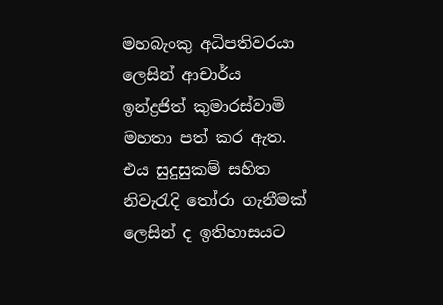මහබැංකු අධිපතිවරයා ලෙසින් ආචාර්ය ඉන්ද්‍රජිත් කුමාරස්වාමි මහතා පත් කර ඇත. එය සුදුසුකම් සහිත නිවැරැදි තෝරා ගැනීමක් ලෙසින් ද ඉතිහාසයට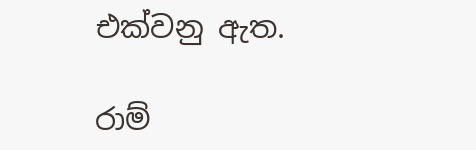එක්වනු ඇත.

රාම්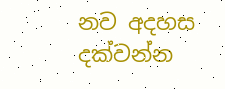නව අදහස දක්වන්න